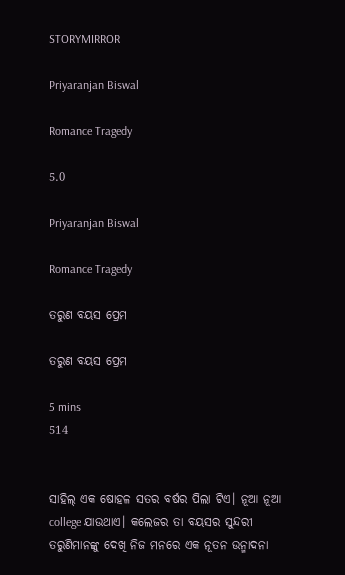STORYMIRROR

Priyaranjan Biswal

Romance Tragedy

5.0

Priyaranjan Biswal

Romance Tragedy

ତରୁଣ ବୟସ ପ୍ରେମ

ତରୁଣ ବୟସ ପ୍ରେମ

5 mins
514


ସାହିଲ୍ ଏକ ଷୋହଳ ସତର ବର୍ଷର ପିଲା ଟିଏ। ନୂଆ ନୂଆ college ଯାଉଥାଏ। କଲେଜର ତା ବୟସର ସୁନ୍ଦରୀ ତରୁଣିମାନଙ୍କୁ ଦେଖି ନିଜ ମନରେ ଏକ ନୂତନ ଉନ୍ମାଦନା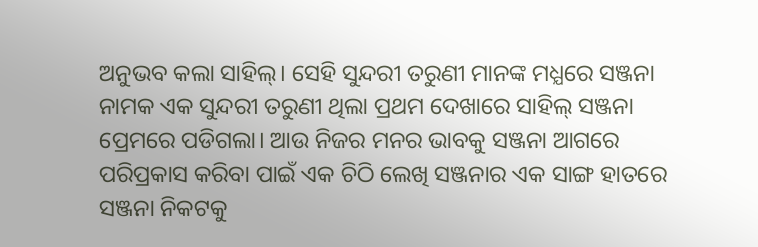ଅନୁଭବ କଲା ସାହିଲ୍। ସେହି ସୁନ୍ଦରୀ ତରୁଣୀ ମାନଙ୍କ ମଧ୍ଯରେ ସଞ୍ଜନା ନାମକ ଏକ ସୁନ୍ଦରୀ ତରୁଣୀ ଥିଲା ପ୍ରଥମ ଦେଖାରେ ସାହିଲ୍ ସଞ୍ଜନା ପ୍ରେମରେ ପଡିଗଲା। ଆଉ ନିଜର ମନର ଭାବକୁ ସଞ୍ଜନା ଆଗରେ ପରିପ୍ରକାସ କରିବା ପାଇଁ ଏକ ଚିଠି ଲେଖି ସଞ୍ଜନାର ଏକ ସାଙ୍ଗ ହାତରେ ସଞ୍ଜନା ନିକଟକୁ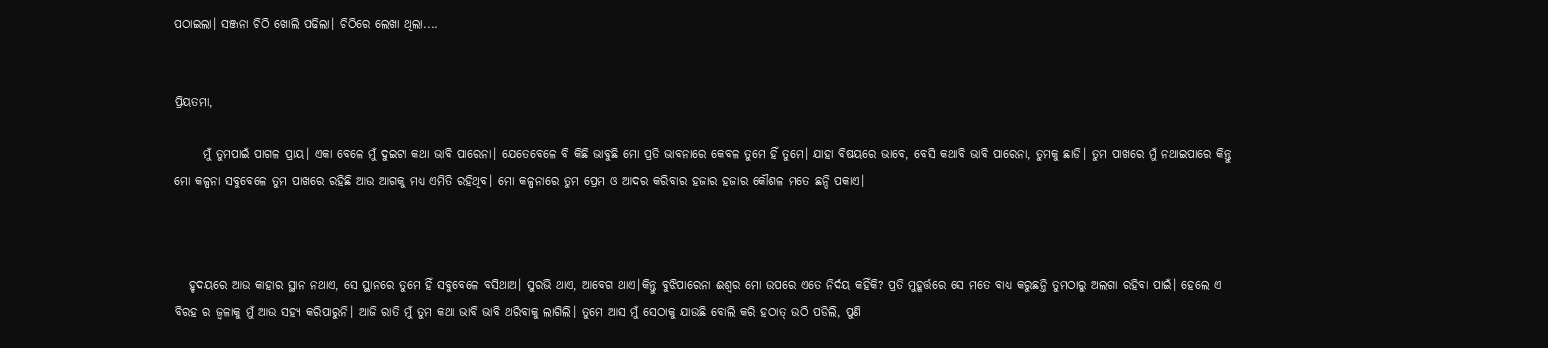ପଠାଇଲା। ସଞ୍ଜନା ଚିଠି ଖୋଲି ପଢିଲା। ଚିଠିରେ ଲେଖା ଥିଲା....


ପ୍ରିୟତମା,

      ମୁଁ ତୁମପାଇଁ ପାଗଳ ପ୍ରାୟ। ଏକା ବେଳେ ମୁଁ ଦୁଇଟା କଥା ଭାବି ପାରେନା। ଯେତେବେଳେ ବି କିଛି ଭାବୁଛି ମୋ ପ୍ରତି ଭାବନାରେ କେବଳ ତୁମେ ହିଁ ତୁମେ। ଯାହା ବିଷୟରେ ଭାବେ, ବେସି କଥାବି ଭାବି ପାରେନା, ତୁମକୁ ଛାଡି। ତୁମ ପାଖରେ ମୁଁ ନଥାଇପାରେ କିନ୍ତୁ ମୋ କଳ୍ପନା ସବୁବେଳେ ତୁମ ପାଖରେ ରହିଛି ଆଉ ଆଗକୁ ମଧ୍ଯ ଏମିତି ରହିଥିବ। ମୋ କଳ୍ପନାରେ ତୁମ ପ୍ରେମ ଓ ଆଦର କରିବାର ହଜାର ହଜାର କୌଶଳ ମତେ ଛନ୍ଦି ପକାଏ।



   ହୃଦୟରେ ଆଉ କାହାର ସ୍ଥାନ ନଥାଏ, ସେ ସ୍ଥାନରେ ତୁମେ ହିଁ ସବୁବେଳେ ବସିଥାଅ। ସୁରଭି ଥାଏ, ଆବେଗ ଥାଏ।କିନ୍ତୁ ବୁଝିପାରେନା ଈଶ୍ୱର ମୋ ଉପରେ ଏତେ ନିର୍ଦୟ କହିଁକି? ପ୍ରତି ମୁହୂର୍ତ୍ତରେ ସେ ମତେ ବାଧ୍ୟ କରୁଛନ୍ତି ତୁମଠାରୁ ଅଲଗା ରହିବା ପାଇଁ। ହେଲେ ଏ ବିରହ ର ଜ୍ୱଳାକୁ ମୁଁ ଆଉ ସହ୍ଯ କରିପାରୁନି। ଆଜି ରାତି ମୁଁ ତୁମ କଥା ଭାବି ଭାବି ଥରିବାକୁ ଲାଗିଲି। ତୁମେ ଆସ ମୁଁ ସେଠାକୁ ଯାଉଛି ବୋଲି କରି ହଠାତ୍ ଉଠି ପଡିଲି, ପୁଣି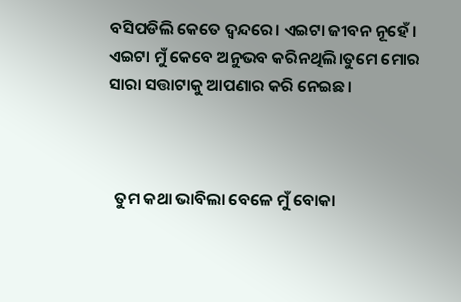ବସିପଡିଲି କେତେ ଦ୍ୱନ୍ଦରେ। ଏଇଟା ଜୀବନ ନୂହେଁ । ଏଇଟା ମୁଁ କେବେ ଅନୁଭବ କରିନଥିଲି।ତୁମେ ମୋର ସାରା ସତ୍ତାଟାକୁ ଆପଣାର କରି ନେଇଛ।



  ତୁମ କଥା ଭାବିଲା ବେଳେ ମୁଁ ବୋକା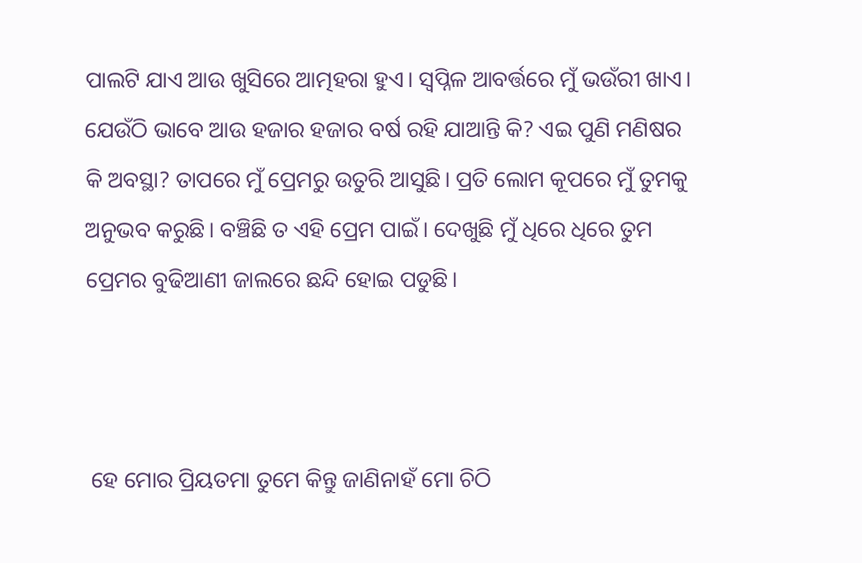ପାଲଟି ଯାଏ ଆଉ ଖୁସିରେ ଆତ୍ମହରା ହୁଏ। ସ୍ୱପ୍ନିଳ ଆବର୍ତ୍ତରେ ମୁଁ ଭଉଁରୀ ଖାଏ। ଯେଉଁଠି ଭାବେ ଆଉ ହଜାର ହଜାର ବର୍ଷ ରହି ଯାଆନ୍ତି କି? ଏଇ ପୁଣି ମଣିଷର କି ଅବସ୍ଥା? ତାପରେ ମୁଁ ପ୍ରେମରୁ ଉତୁରି ଆସୁଛି। ପ୍ରତି ଲୋମ କୂପରେ ମୁଁ ତୁମକୁ ଅନୁଭବ କରୁଛି। ବଞ୍ଚିଛି ତ ଏହି ପ୍ରେମ ପାଇଁ। ଦେଖୁଛି ମୁଁ ଧିରେ ଧିରେ ତୁମ ପ୍ରେମର ବୁଢିଆଣୀ ଜାଲରେ ଛନ୍ଦି ହୋଇ ପଡୁଛି।



 ହେ ମୋର ପ୍ରିୟତମା ତୁମେ କିନ୍ତୁ ଜାଣିନାହଁ ମୋ ଚିଠି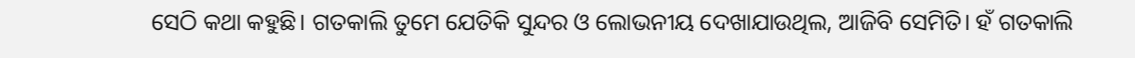ସେଠି କଥା କହୁଛି। ଗତକାଲି ତୁମେ ଯେତିକି ସୁନ୍ଦର ଓ ଲୋଭନୀୟ ଦେଖାଯାଉଥିଲ, ଆଜିବି ସେମିତି। ହଁ ଗତକାଲି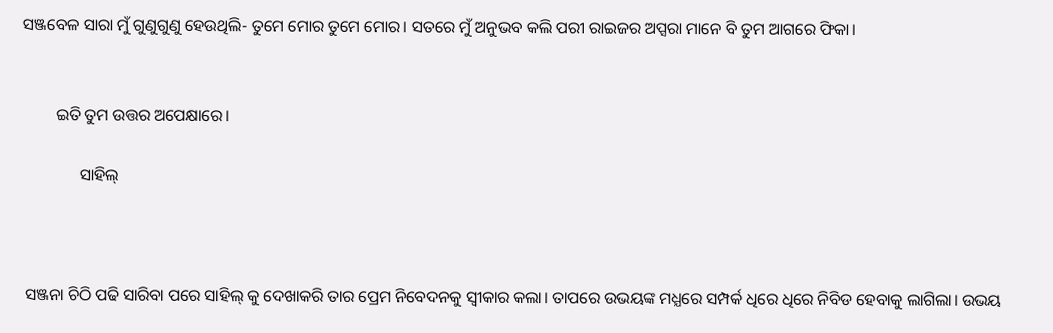ସଞ୍ଜବେଳ ସାରା ମୁଁ ଗୁଣୁଗୁଣୁ ହେଉଥିଲି- ତୁମେ ମୋର ତୁମେ ମୋର। ସତରେ ମୁଁ ଅନୁଭବ କଲି ପରୀ ରାଇଜର ଅପ୍ସରା ମାନେ ବି ତୁମ ଆଗରେ ଫିକା।


        ଇତି ତୁମ ଉତ୍ତର ଅପେକ୍ଷାରେ।

              ସାହିଲ୍



 ସଞ୍ଜନା ଚିଠି ପଢି ସାରିବା ପରେ ସାହିଲ୍ କୁ ଦେଖାକରି ତାର ପ୍ରେମ ନିବେଦନକୁ ସ୍ୱୀକାର କଲା। ତାପରେ ଉଭୟଙ୍କ ମଧ୍ଯରେ ସମ୍ପର୍କ ଧିରେ ଧିରେ ନିବିଡ ହେବାକୁ ଲାଗିଲା। ଉଭୟ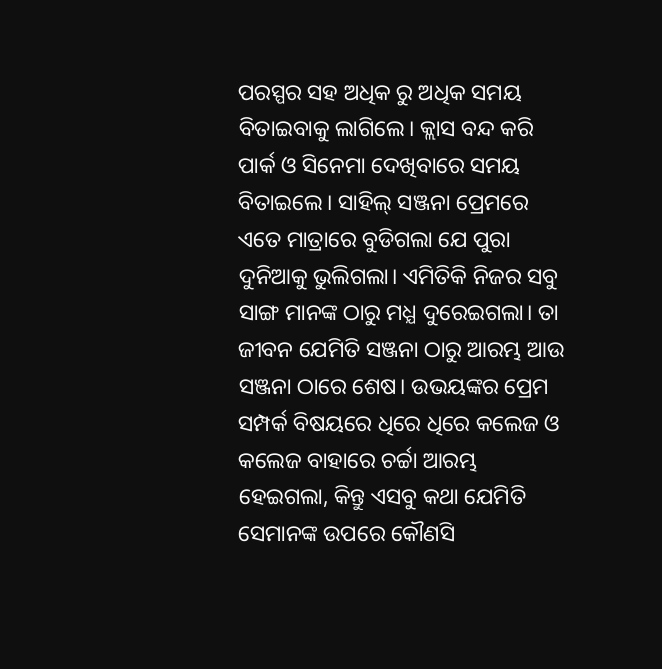ପରସ୍ପର ସହ ଅଧିକ ରୁ ଅଧିକ ସମୟ ବିତାଇବାକୁ ଲାଗିଲେ। କ୍ଲାସ ବନ୍ଦ କରି ପାର୍କ ଓ ସିନେମା ଦେଖିବାରେ ସମୟ ବିତାଇଲେ। ସାହିଲ୍ ସଞ୍ଜନା ପ୍ରେମରେ ଏତେ ମାତ୍ରାରେ ବୁଡିଗଲା ଯେ ପୁରା ଦୁନିଆକୁ ଭୁଲିଗଲା। ଏମିତିକି ନିଜର ସବୁ ସାଙ୍ଗ ମାନଙ୍କ ଠାରୁ ମଧ୍ଯ ଦୁରେଇଗଲା। ତା ଜୀବନ ଯେମିତି ସଞ୍ଜନା ଠାରୁ ଆରମ୍ଭ ଆଉ ସଞ୍ଜନା ଠାରେ ଶେଷ। ଉଭୟଙ୍କର ପ୍ରେମ ସମ୍ପର୍କ ବିଷୟରେ ଧିରେ ଧିରେ କଲେଜ ଓ କଲେଜ ବାହାରେ ଚର୍ଚ୍ଚା ଆରମ୍ଭ ହେଇଗଲା, କିନ୍ତୁ ଏସବୁ କଥା ଯେମିତି ସେମାନଙ୍କ ଉପରେ କୌଣସି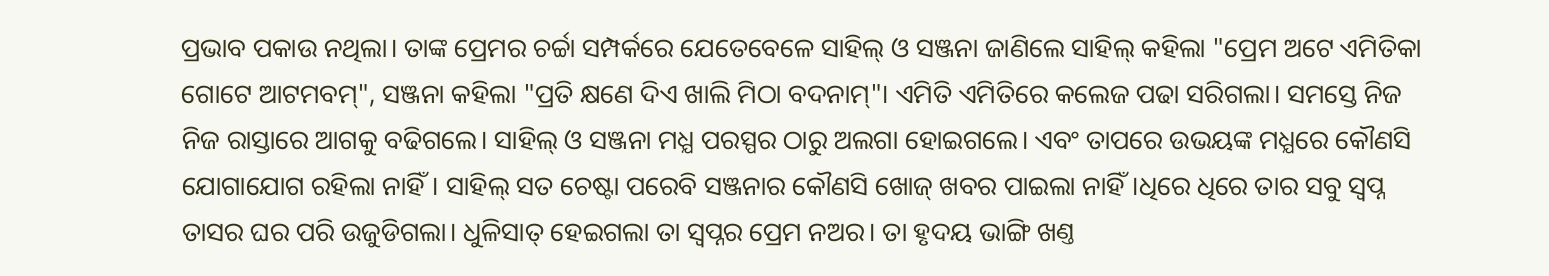ପ୍ରଭାବ ପକାଉ ନଥିଲା। ତାଙ୍କ ପ୍ରେମର ଚର୍ଚ୍ଚା ସମ୍ପର୍କରେ ଯେତେବେଳେ ସାହିଲ୍ ଓ ସଞ୍ଜନା ଜାଣିଲେ ସାହିଲ୍ କହିଲା "ପ୍ରେମ ଅଟେ ଏମିତିକା ଗୋଟେ ଆଟମବମ୍", ସଞ୍ଜନା କହିଲା "ପ୍ରତି କ୍ଷଣେ ଦିଏ ଖାଲି ମିଠା ବଦନାମ୍"। ଏମିତି ଏମିତିରେ କଲେଜ ପଢା ସରିଗଲା। ସମସ୍ତେ ନିଜ ନିଜ ରାସ୍ତାରେ ଆଗକୁ ବଢିଗଲେ। ସାହିଲ୍ ଓ ସଞ୍ଜନା ମଧ୍ଯ ପରସ୍ପର ଠାରୁ ଅଲଗା ହୋଇଗଲେ। ଏବଂ ତାପରେ ଉଭୟଙ୍କ ମଧ୍ଯରେ କୌଣସି ଯୋଗାଯୋଗ ରହିଲା ନାହିଁ। ସାହିଲ୍ ସତ ଚେଷ୍ଟା ପରେବି ସଞ୍ଜନାର କୌଣସି ଖୋଜ୍ ଖବର ପାଇଲା ନାହିଁ।ଧିରେ ଧିରେ ତାର ସବୁ ସ୍ୱପ୍ନ ତାସର ଘର ପରି ଉଜୁଡିଗଲା। ଧୁଳିସାତ୍ ହେଇଗଲା ତା ସ୍ୱପ୍ନର ପ୍ରେମ ନଅର। ତା ହୃଦୟ ଭାଙ୍ଗି ଖଣ୍ତ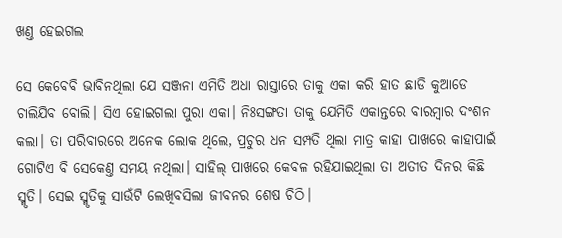ଖଣ୍ତ ହେଇଗଲ

ସେ କେବେବି ଭାବିନଥିଲା ଯେ ସଞ୍ଜନା ଏମିତି ଅଧା ରାସ୍ତାରେ ତାକୁ ଏକା କରି ହାତ ଛାଡି କୁଆଡେ ଚାଲିଯିବ ବୋଲି। ସିଏ ହୋଇଗଲା ପୁରା ଏକା। ନିଃସଙ୍ଗତା ତାକୁ ଯେମିତି ଏକାନ୍ତରେ ବାରମ୍ବାର ଦଂଶନ କଲା। ତା ପରିବାରରେ ଅନେକ ଲୋକ ଥିଲେ, ପ୍ରଚୁର ଧନ ସମ୍ପତି ଥିଲା ମାତ୍ର କାହା ପାଖରେ କାହାପାଇଁ ଗୋଟିଏ ବି ସେକେଣ୍ତ ସମୟ ନଥିଲା। ସାହିଲ୍ ପାଖରେ କେବଳ ରହିଯାଇଥିଲା ତା ଅତୀତ ଦିନର କିଛି ସ୍ମୃତି। ସେଇ ସ୍ମୃତିକୁ ସାଉଁଟି ଲେଖିବସିଲା ଜୀବନର ଶେଷ ଚିଠି।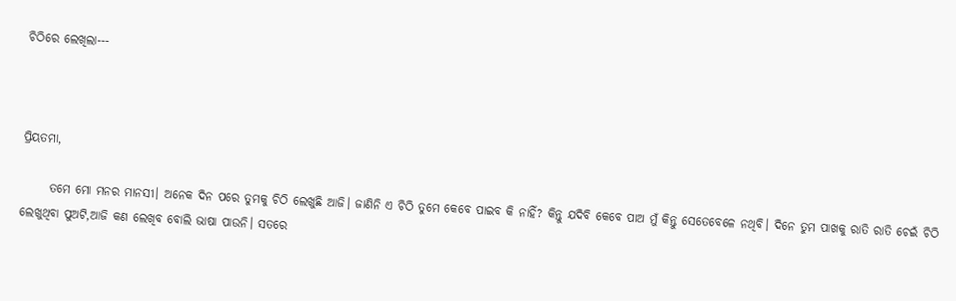ଚିଠିରେ ଲେଖିଲା---



ପ୍ରିୟତମା,

      ତମେ ମୋ ମନର ମାନସୀ। ଅନେକ ଦିନ ପରେ ତୁମକୁ ଚିଠି ଲେଖୁଛି ଆଜି। ଜାଣିନି ଏ ଚିଠି ତୁମେ କେବେ ପାଇବ କି ନାହିଁ? କିନ୍ତୁ ଯଦିବି କେବେ ପାଅ ମୁଁ କିନ୍ତୁ ସେତେବେଳେ ନଥିବି। ଦିନେ ତୁମ ପାଖକୁ ରାତି ରାତି ଚେଇଁ ଚିଠି ଲେଖୁଥିବା ପୁଅଟି,ଆଜି କଣ ଲେଖିବ ବୋଲି ଭାଷା ପାଉନି। ସତରେ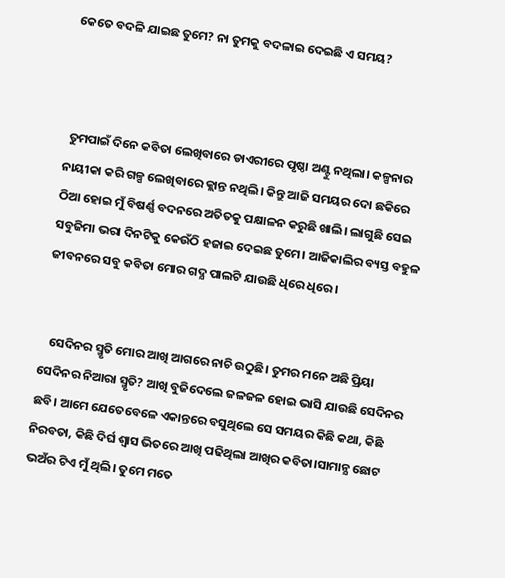କେତେ ବଦଳି ଯାଇଛ ତୁମେ? ନା ତୁମକୁ ବଦଳାଇ ଦେଇଛି ଏ ସମୟ?



 ତୁମପାଇଁ ଦିନେ କବିତା ଲେଖିବାରେ ଡାଏରୀରେ ପୃଷ୍ଠା ଅଣ୍ଟୁ ନଥିଲା। କଳ୍ପନାର ନାୟୀକା କରି ଗଳ୍ପ ଲେଖିବାରେ କ୍ଲାନ୍ତ ନଥିଲି। କିନ୍ତୁ ଆଜି ସମୟର ଦୋ ଛକିରେ ଠିଆ ହୋଇ ମୁଁ ବିଷର୍ଣ୍ଣ ବଦନରେ ଅତିତକୁ ପକ୍ଷାଳନ କରୁଛି ଖାଲି। ଲାଗୁଛି ସେଇ ସବୁଜିମା ଭରା ଦିନଟିକୁ କେଉଁଠି ହଜାଇ ଦେଇଛ ତୁମେ। ଆଜିକାଲିର ବ୍ୟସ୍ତ ବହୁଳ ଜୀବନରେ ସବୁ କବିତା ମୋର ଗଦ୍ଯ ପାଲଟି ଯାଉଛି ଧିରେ ଧିରେ।


   ସେଦିନର ସ୍ମୃତି ମୋର ଆଖି ଆଗରେ ନାଚି ଉଠୁଛି। ତୁମର ମନେ ଅଛି ପ୍ରିୟା ସେଦିନର ନିଆରା ସ୍ମୃତି? ଆଖି ବୁଜିଦେଲେ ଜଳଜଳ ହୋଇ ଭାସି ଯାଉଛି ସେଦିନର ଛବି। ଆମେ ଯେତେବେଳେ ଏକାନ୍ତରେ ବସୁଥିଲେ ସେ ସମୟର କିଛି କଥା, କିଛି ନିରବତା, କିଛି ଦିର୍ଘ ଶ୍ୱାସ ଭିତରେ ଆଖି ପଢିଥିଲା ଆଖିର କବିତା।ସାମାନ୍ଯ ଛୋଟ ଭଅଁର ଟିଏ ମୁଁ ଥିଲି। ତୁମେ ମତେ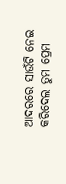ଆଦରରେ ସାଉଁଟି ନେଇ କରିଦେଲ ତୁମ ପ୍ରେମ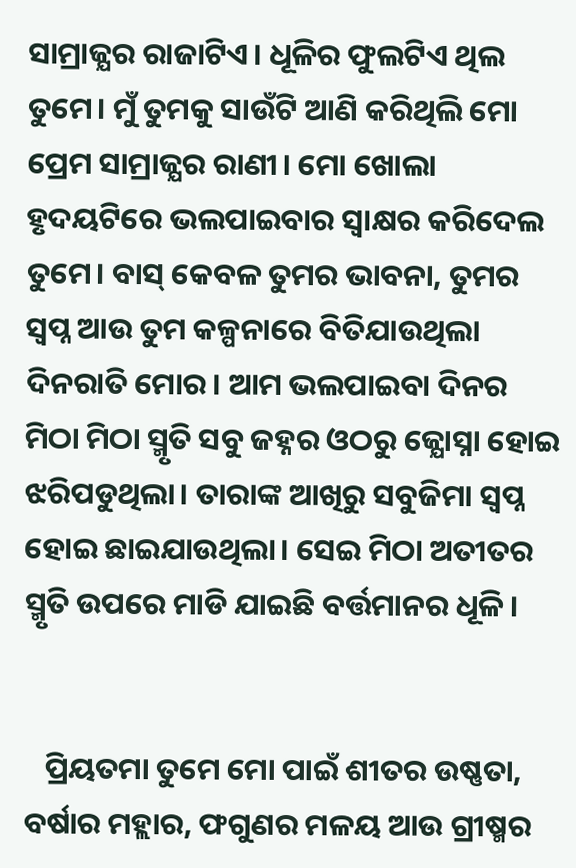ସାମ୍ରାଜ୍ଯର ରାଜାଟିଏ। ଧୂଳିର ଫୁଲଟିଏ ଥିଲ ତୁମେ। ମୁଁ ତୁମକୁ ସାଉଁଟି ଆଣି କରିଥିଲି ମୋ ପ୍ରେମ ସାମ୍ରାଜ୍ଯର ରାଣୀ। ମୋ ଖୋଲା ହୃଦୟଟିରେ ଭଲପାଇବାର ସ୍ୱାକ୍ଷର କରିଦେଲ ତୁମେ। ବାସ୍ କେବଳ ତୁମର ଭାବନା, ତୁମର ସ୍ୱପ୍ନ ଆଉ ତୁମ କଳ୍ପନାରେ ବିତିଯାଉଥିଲା ଦିନରାତି ମୋର। ଆମ ଭଲପାଇବା ଦିନର ମିଠା ମିଠା ସ୍ମୃତି ସବୁ ଜହ୍ନର ଓଠରୁ ଜ୍ଯୋସ୍ନା ହୋଇ ଝରିପଡୁଥିଲା। ତାରାଙ୍କ ଆଖିରୁ ସବୁଜିମା ସ୍ୱପ୍ନ ହୋଇ ଛାଇଯାଉଥିଲା। ସେଇ ମିଠା ଅତୀତର ସ୍ମୃତି ଉପରେ ମାଡି ଯାଇଛି ବର୍ତ୍ତମାନର ଧୂଳି।


   ପ୍ରିୟତମା ତୁମେ ମୋ ପାଇଁ ଶୀତର ଉଷ୍ଣତା, ବର୍ଷାର ମହ୍ଲାର, ଫଗୁଣର ମଳୟ ଆଉ ଗ୍ରୀଷ୍ମର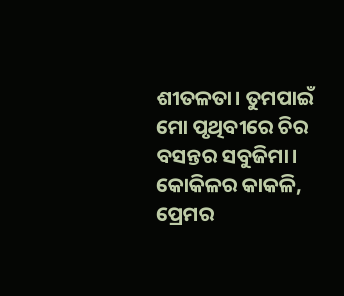ଶୀତଳତା। ତୁମପାଇଁ ମୋ ପୃଥିବୀରେ ଚିର ବସନ୍ତର ସବୁଜିମା। କୋକିଳର କାକଳି, ପ୍ରେମର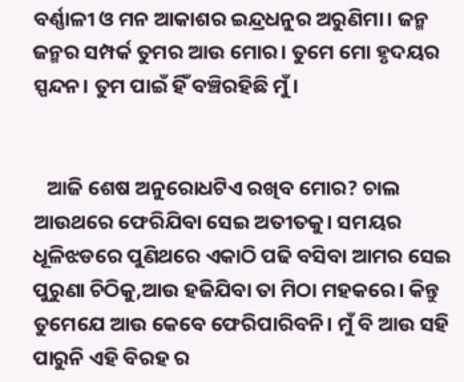ବର୍ଣ୍ଣାଳୀ ଓ ମନ ଆକାଶର ଇନ୍ଦ୍ରଧନୁର ଅରୁଣିମା। ଜନ୍ମ ଜନ୍ମର ସମ୍ପର୍କ ତୁମର ଆଉ ମୋର। ତୁମେ ମୋ ହୃଦୟର ସ୍ପନ୍ଦନ। ତୁମ ପାଇଁ ହିଁ ବଞ୍ଚିରହିଛି ମୁଁ।


   ଆଜି ଶେଷ ଅନୁରୋଧଟିଏ ରଖିବ ମୋର? ଚାଲ ଆଉଥରେ ଫେରିଯିବା ସେଇ ଅତୀତକୁ। ସମୟର‌ ଧୂଳିଝଡରେ ପୁଣିଥରେ ଏକାଠି ପଢି ବସିବା ଆମର ସେଇ ପୁରୁଣା ଚିଠିକୁ,ଆଉ ହଜିଯିବା ତା ମିଠା ମହକରେ। କିନ୍ତୁ ତୁମେଯେ ଆଉ କେବେ ଫେରିପାରିବନି। ମୁଁ ବି ଆଉ ସହି ପାରୁନି ଏହି ବିରହ ର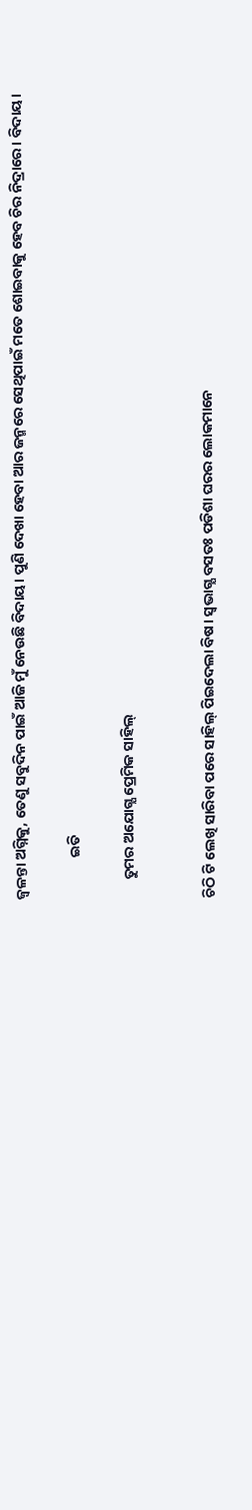ଜ୍ୱଳନ୍ତା ଅଗ୍ନିକୁ, ତେଣୁ ସବୁଦିନ ପାଇଁ ଆଜି ମୁଁ ନେଉଛି ବିଦାୟ। ପୁଣି ଦେଖା ହେବା ଆର ଜନ୍ମରେ ସେଥିପାଇଁ ମତେ ଶୋଇବାକୁ ହେବ ଚିର ନିଦ୍ରାରେ। ବିଦାୟ।

             ଇତି

      ତୁମର ଅଯୋଗ୍ଯ ପ୍ରେମିକ ସାହିଲ୍


ଚିଠି ଟି ଲେଖି ସାରିବା ପରେ ସାହିଲ୍ ପିଇଦେଲା ବିଷ। ସ୍ୱଭାଗ୍ଯ ବସତଃ ପଡିଶା ଘରର ଲୋକମାନେ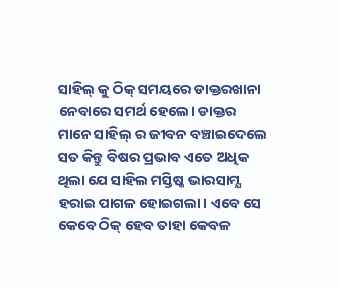ସାହିଲ୍ କୁ ଠିକ୍ ସମୟରେ ଡାକ୍ତରଖାନା ନେବାରେ ସମର୍ଥ ହେଲେ। ଡାକ୍ତର ମାନେ ସାହିଲ୍ ର ଜୀବନ ବଞ୍ଚାଇଦେଲେ ସତ କିନ୍ତୁ ବିଷର ପ୍ରଭାବ ଏତେ ଅଧିକ ଥିଲା ଯେ ସାହିଲ ମସ୍ତିଷ୍କ ଭାରସାମ୍ଯ ହରାଇ ପାଗଳ ହୋଇଗଲା। ଏବେ ସେ କେବେ ଠିକ୍ ହେବ ତାହା କେବଳ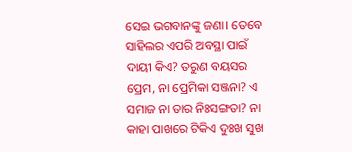ସେଇ ଭଗବାନଙ୍କୁ ଜଣା। ତେବେ ସାହିଲର ଏପରି ଅବସ୍ଥା ପାଇଁ ଦାୟୀ କିଏ? ତରୁଣ ବୟସର ପ୍ରେମ, ନା ପ୍ରେମିକା ସଞ୍ଜନା? ଏ ସମାଜ ନା ତାର ନିଃସଙ୍ଗତା? ନା କାହା ପାଖରେ ଟିକିଏ ଦୁଃଖ ସୁଖ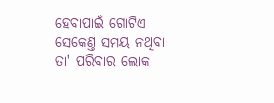ହେବାପାଇଁ ଗୋଟିଏ ସେକେଣ୍ତ ସମୟ ନଥିବା ତା' ପରିବାର ଲୋକ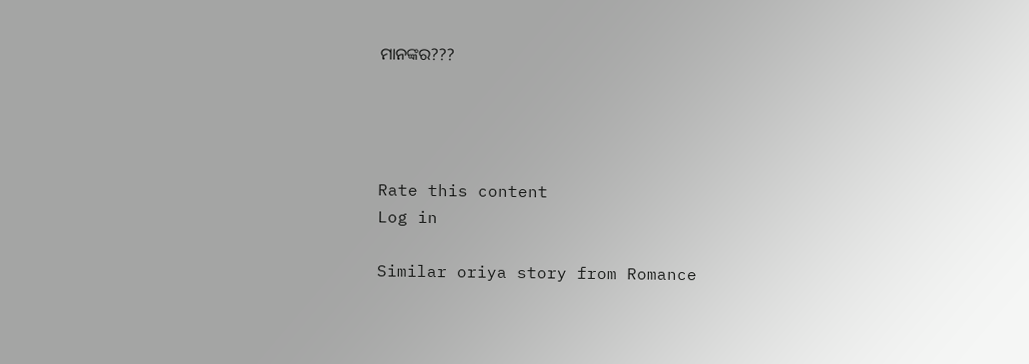ମାନଙ୍କର???




Rate this content
Log in

Similar oriya story from Romance